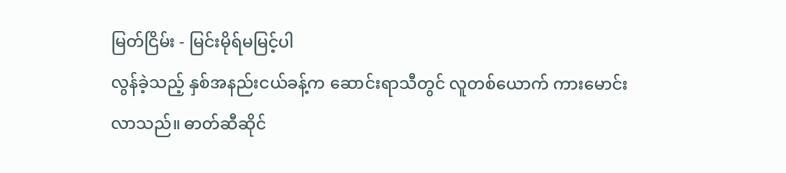မြတ်ငြိမ်း - မြင်းမိုရ်မမြင့်ပါ
လွန်ခဲ့သည့် နှစ်အနည်းငယ်ခန့်က ဆောင်းရာသီတွင် လူတစ်ယောက် ကားမောင်းလာသည်။ ဓာတ်ဆီဆိုင်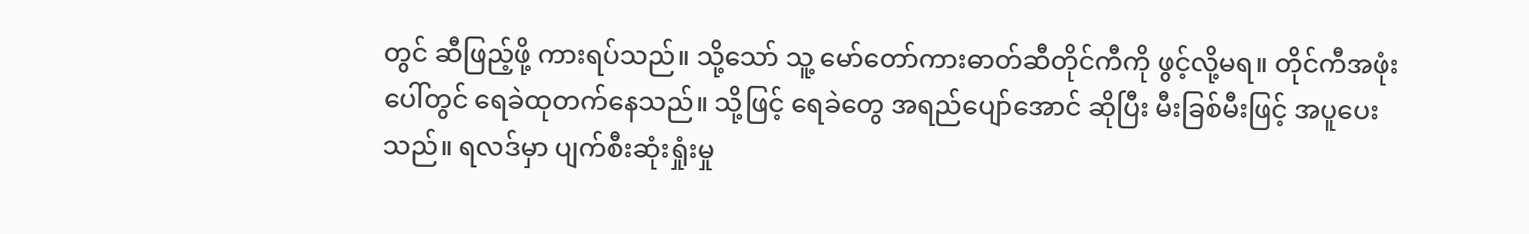တွင် ဆီဖြည့်ဖို့ ကားရပ်သည်။ သို့သော် သူ့ မော်တော်ကားဓာတ်ဆီတိုင်ကီကို ဖွင့်လို့မရ။ တိုင်ကီအဖုံး ပေါ်တွင် ရေခဲထုတက်နေသည်။ သို့ဖြင့် ရေခဲတွေ အရည်ပျော်အောင် ဆိုပြီး မီးခြစ်မီးဖြင့် အပူပေးသည်။ ရလဒ်မှာ ပျက်စီးဆုံးရှုံးမှု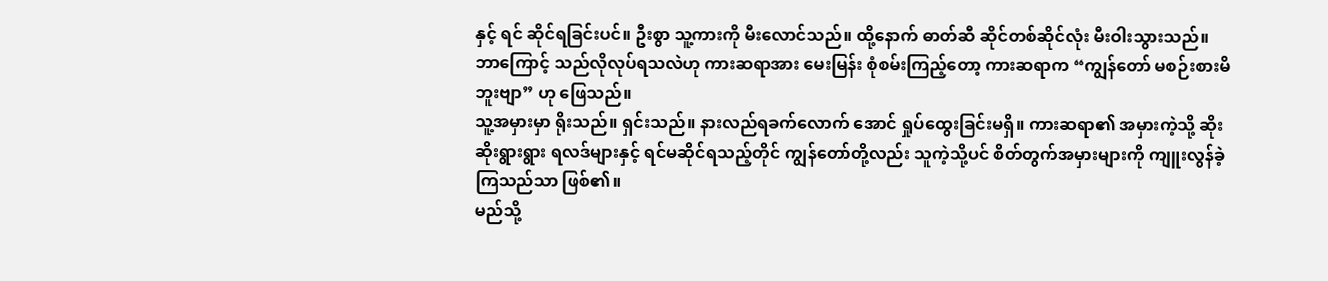နှင့် ရင် ဆိုင်ရခြင်းပင်။ ဦးစွာ သူ့ကားကို မီးလောင်သည်။ ထို့နောက် ဓာတ်ဆီ ဆိုင်တစ်ဆိုင်လုံး မီးဝါးသွားသည်။
ဘာကြောင့် သည်လိုလုပ်ရသလဲဟု ကားဆရာအား မေးမြန်း စုံစမ်းကြည့်တော့ ကားဆရာက “ကျွန်တော် မစဉ်းစားမိဘူးဗျာ” ဟု ဖြေသည်။
သူ့အမှားမှာ ရိုးသည်။ ရှင်းသည်။ နားလည်ရခက်လောက် အောင် ရှုပ်ထွေးခြင်းမရှိ။ ကားဆရာ၏ အမှားကဲ့သို့ ဆိုးဆိုးရွားရွား ရလဒ်များနှင့် ရင်မဆိုင်ရသည့်တိုင် ကျွန်တော်တို့လည်း သူကဲ့သို့ပင် စိတ်တွက်အမှားများကို ကျူးလွန်ခဲ့ကြသည်သာ ဖြစ်၏။
မည်သို့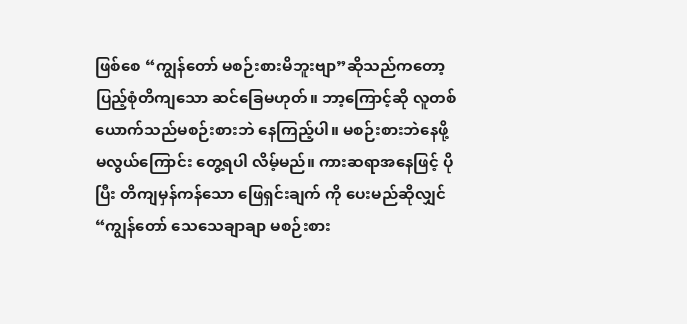ဖြစ်စေ “ကျွန်တော် မစဉ်းစားမိဘူးဗျာ”ဆိုသည်ကတော့ ပြည့်စုံတိကျသော ဆင်ခြေမဟုတ်။ ဘာ့ကြောင့်ဆို လူတစ်ယောက်သည်မစဉ်းစားဘဲ နေကြည့်ပါ။ မစဉ်းစားဘဲနေဖို့ မလွယ်ကြောင်း တွေ့ရပါ လိမ့်မည်။ ကားဆရာအနေဖြင့် ပိုပြီး တိကျမှန်ကန်သော ဖြေရှင်းချက် ကို ပေးမည်ဆိုလျှင် “ကျွန်တော် သေသေချာချာ မစဉ်းစား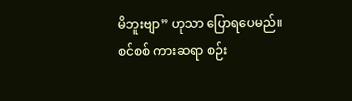မိဘူးဗျာ” ဟုသာ ပြောရပေမည်။
စင်စစ် ကားဆရာ စဉ်း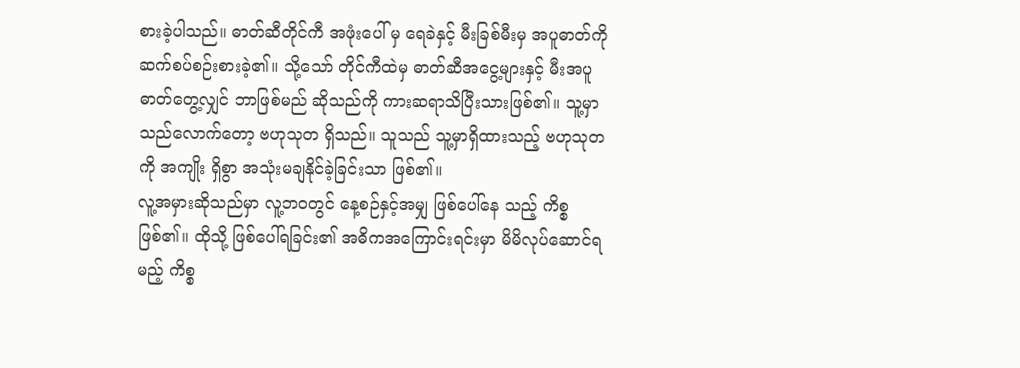စားခဲ့ပါသည်။ ဓာတ်ဆီတိုင်ကီ အဖုံးပေါ် မှ ရေခဲနှင့် မီးခြစ်မီးမှ အပူဓာတ်ကို ဆက်စပ်စဉ်းစားခဲ့၏။ သို့သော် တိုင်ကီထဲမှ ဓာတ်ဆီအငွေ့များနှင့် မီးအပူဓာတ်တွေ့လျှင် ဘာဖြစ်မည် ဆိုသည်ကို ကားဆရာသိပြီးသားဖြစ်၏။ သူ့မှာ သည်လောက်တော့ ဗဟုသုတ ရှိသည်။ သူသည် သူ့မှာရှိထားသည့် ဗဟုသုတကို အကျိုး ရှိစွာ အသုံးမချနိုင်ခဲ့ခြင်းသာ ဖြစ်၏။
လူ့အမှားဆိုသည်မှာ လူ့ဘဝတွင် နေ့စဉ်နှင့်အမျှ ဖြစ်ပေါ်နေ သည့် ကိစ္စဖြစ်၏။ ထိုသို့ ဖြစ်ပေါ်ရခြင်း၏ အဓိကအကြောင်းရင်းမှာ မိမိလုပ်ဆောင်ရမည့် ကိစ္စ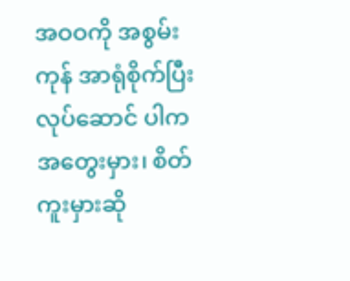အဝဝကို အစွမ်းကုန် အာရုံစိုက်ပြီး လုပ်ဆောင် ပါက အတွေးမှား၊ စိတ်ကူးမှားဆို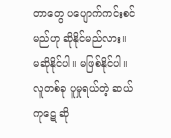တာတွေ ပပျောက်ကင်းစင်မည်ဟု ဆိုနိုင်မည်လား။
မဆိုနိုင်ပါ။ မဖြစ်နိုင်ပါ။
လူတစ်ခု ပူမှုရယ်တဲ့ ဆယ်ကုဋေ ဆို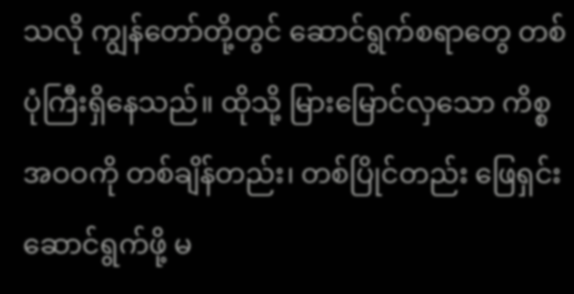သလို ကျွန်တော်တို့တွင် ဆောင်ရွက်စရာတွေ တစ်ပုံကြီးရှိနေသည်။ ထိုသို့ မြားမြောင်လှသော ကိစ္စအဝဝကို တစ်ချိန်တည်း၊ တစ်ပြိုင်တည်း ဖြေရှင်းဆောင်ရွက်ဖို့ မ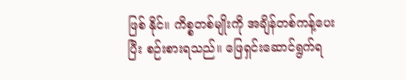ဖြစ် နိုင်။ ကိစ္စတစ်မျိုးကို အချိန်တစ်ကန့်ပေးပြီး စဉ်းစားရသည်။ ဖြေရှင်းဆောင်ရွက်ရ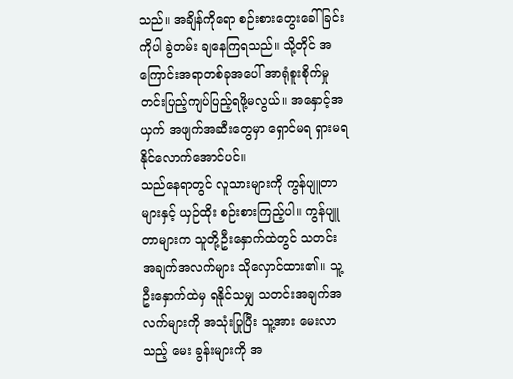သည်။ အချိန်ကိုရော စဉ်းစားတွေးခေါ်ခြင်းကိုပါ ခွဲတမ်း ချနေကြရသည်။ သို့တိုင် အကြောင်းအရာတစ်ခုအပေါ် အာရုံစူးစိုက်မှု တင်းပြည့်ကျပ်ပြည့်ရဖို့မလွယ်။ အနှောင့်အယှက် အဖျက်အဆီးတွေမှာ ရှောင်မရ ရှားမရနိုင်လောက်အောင်ပင်။
သည်နေရာတွင် လူသားများကို ကွန်ပျူတာများနှင့် ယှဉ်ထိုး စဉ်းစားကြည့်ပါ။ ကွန်ပျူတာများက သူတို့ဦးနှောက်ထဲတွင် သတင်း အချက်အလက်များ သိုလှောင်ထား၏။ သူ့ဦးနှောက်ထဲမှ ရနိုင်သမျှ သတင်းအချက်အလက်များကို အသုံးပြုပြီး သူ့အား မေးလာသည့် မေး ခွန်းများကို အ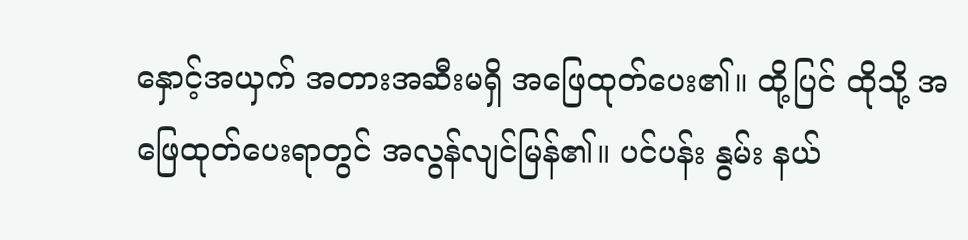နှောင့်အယှက် အတားအဆီးမရှိ အဖြေထုတ်ပေး၏။ ထို့ပြင် ထိုသို့ အဖြေထုတ်ပေးရာတွင် အလွန်လျင်မြန်၏။ ပင်ပန်း နွမ်း နယ်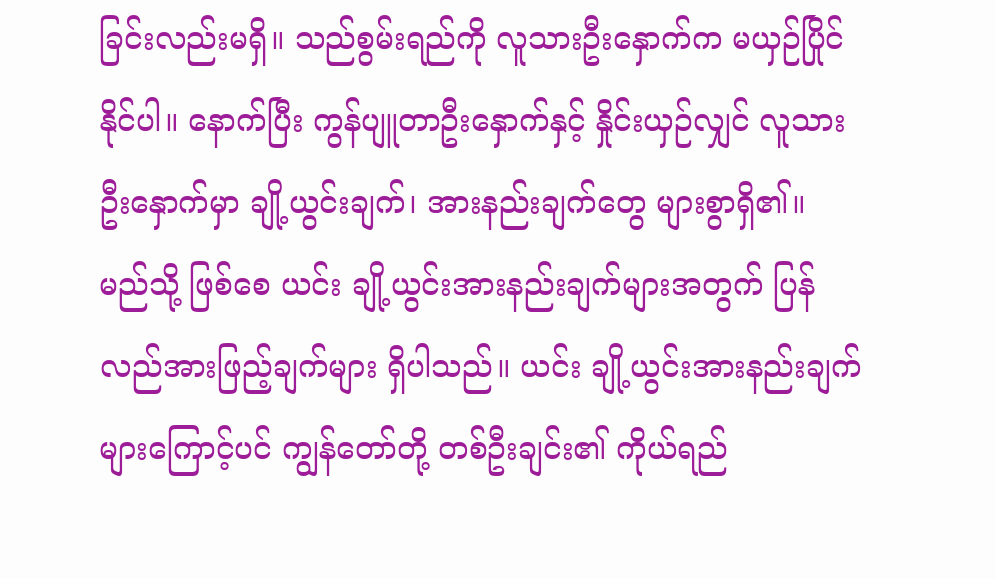ခြင်းလည်းမရှိ။ သည်စွမ်းရည်ကို လူသားဦးနှောက်က မယှဉ်ပြိုင် နိုင်ပါ။ နောက်ပြီး ကွန်ပျူတာဦးနှောက်နှင့် နှိုင်းယှဉ်လျှင် လူသား ဦးနှောက်မှာ ချို့ယွင်းချက်၊ အားနည်းချက်တွေ များစွာရှိ၏။
မည်သို့ ဖြစ်စေ ယင်း ချို့ယွင်းအားနည်းချက်များအတွက် ပြန် လည်အားဖြည့်ချက်များ ရှိပါသည်။ ယင်း ချို့ယွင်းအားနည်းချက်များကြောင့်ပင် ကျွန်တော်တို့ တစ်ဦးချင်း၏ ကိုယ်ရည်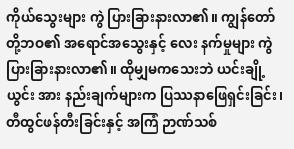ကိုယ်သွေးများ ကွဲ ပြားခြားနားလာ၏။ ကျွန်တော်တို့ဘဝ၏ အရောင်အသွေးနှင့် လေး နက်မှုများ ကွဲပြားခြားနားလာ၏။ ထိုမျှမကသေးဘဲ ယင်းချို့ယွင်း အား နည်းချက်များက ပြဿနာဖြေရှင်းခြင်း၊ တီထွင်ဖန်တီးခြင်းနှင့် အကြံ ဉာဏ်သစ်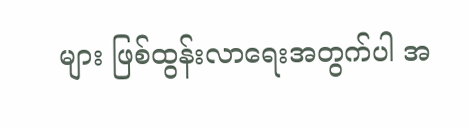များ ဖြစ်ထွန်းလာရေးအတွက်ပါ အ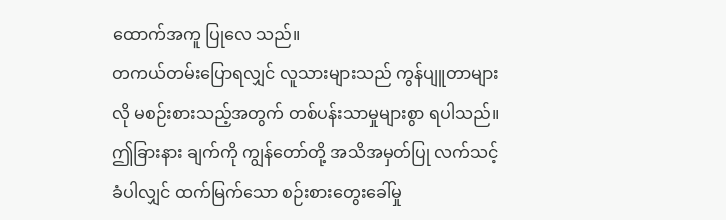ထောက်အကူ ပြုလေ သည်။
တကယ်တမ်းပြောရလျှင် လူသားများသည် ကွန်ပျူတာများလို မစဉ်းစားသည့်အတွက် တစ်ပန်းသာမှုများစွာ ရပါသည်။ ဤခြားနား ချက်ကို ကျွန်တော်တို့ အသိအမှတ်ပြု လက်သင့်ခံပါလျှင် ထက်မြက်သော စဉ်းစားတွေးခေါ်မှု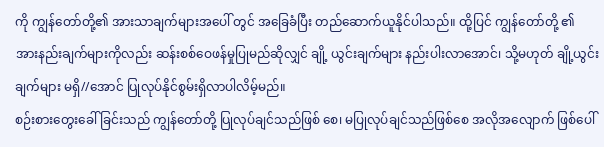ကို ကျွန်တော်တို့၏ အားသာချက်များအပေါ် တွင် အခြေခံပြီး တည်ဆောက်ယူနိုင်ပါသည်။ ထို့ပြင် ကျွန်တော်တို့ ၏ အားနည်းချက်များကိုလည်း ဆန်းစစ်ဝေဖန်မှုပြုမည်ဆိုလျှင် ချို့ ယွင်းချက်များ နည်းပါးလာအောင်၊ သို့မဟုတ် ချို့ယွင်းချက်များ မရှိ//အောင် ပြုလုပ်နိုင်စွမ်းရှိလာပါလိမ့်မည်။
စဉ်းစားတွေးခေါ်ခြင်းသည် ကျွန်တော်တို့ ပြုလုပ်ချင်သည်ဖြစ် စေ၊ မပြုလုပ်ချင်သည်ဖြစ်စေ အလိုအလျောက် ဖြစ်ပေါ်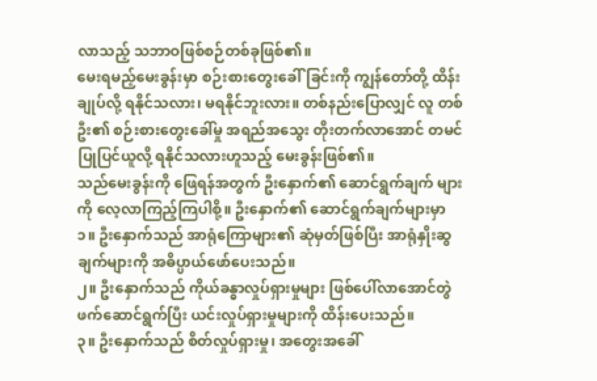လာသည့် သဘာဝဖြစ်စဉ်တစ်ခုဖြစ်၏။
မေးရမည့်မေးခွန်းမှာ စဉ်းစားတွေးခေါ်ခြင်းကို ကျွန်တော်တို့ ထိန်းချုပ်လို့ ရနိုင်သလား၊ မရနိုင်ဘူးလား။ တစ်နည်းပြောလျှင် လူ တစ်ဦး၏ စဉ်းစားတွေးခေါ်မှု အရည်အသွေး တိုးတက်လာအောင် တမင် ပြုပြင်ယူလို့ ရနိုင်သလားဟူသည့် မေးခွန်းဖြစ်၏။
သည်မေးခွန်းကို ဖြေရန်အတွက် ဦးနှောက်၏ ဆောင်ရွက်ချက် များကို လေ့လာကြည့်ကြပါစို့။ ဦးနှောက်၏ ဆောင်ရွက်ချက်များမှာ
၁။ ဦးနှောက်သည် အာရုံကြောများ၏ ဆုံမှတ်ဖြစ်ပြီး အာရုံနှိုးဆွချက်များကို အဓိပ္ပာယ်ဖော်ပေးသည်။
၂။ ဦးနှောက်သည် ကိုယ်ခန္ဓာလှုပ်ရှားမှုများ ဖြစ်ပေါ်လာအောင်တွဲဖက်ဆောင်ရွက်ပြီး ယင်းလှုပ်ရှားမှုများကို ထိန်းပေးသည်။
၃။ ဦးနှောက်သည် စိတ်လှုပ်ရှားမှု၊ အတွေးအခေါ်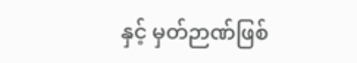နှင့် မှတ်ဉာဏ်ဖြစ်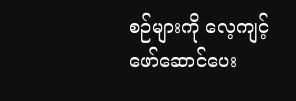စဉ်များကို လေ့ကျင့်ဖော်ဆောင်ပေး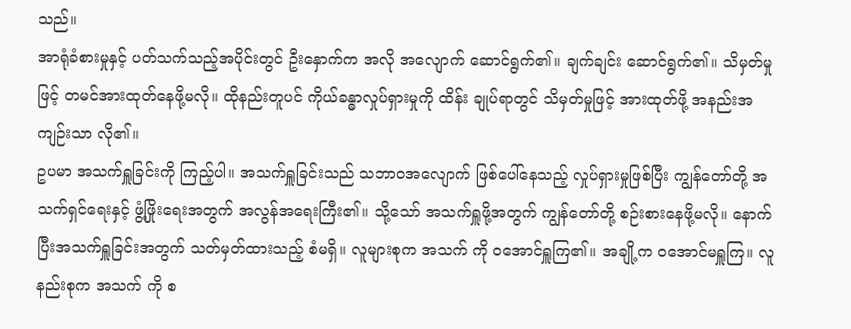သည်။
အာရုံခံစားမှုနှင့် ပတ်သက်သည့်အပိုင်းတွင် ဦးနှောက်က အလို အလျောက် ဆောင်ရွက်၏။ ချက်ချင်း ဆောင်ရွက်၏။ သိမှတ်မှုဖြင့် တမင်အားထုတ်နေဖို့မလို။ ထိုနည်းတူပင် ကိုယ်ခန္ဓာလှုပ်ရှားမှုကို ထိန်း ချုပ်ရာတွင် သိမှတ်မှုဖြင့် အားထုတ်ဖို့ အနည်းအကျဉ်းသာ လို၏။
ဥပမာ အသက်ရှူခြင်းကို ကြည့်ပါ။ အသက်ရှူခြင်းသည် သဘာဝအလျောက် ဖြစ်ပေါ်နေသည့် လှုပ်ရှားမှုဖြစ်ပြီး ကျွန်တော်တို့ အသက်ရှင်ရေးနှင့် ဖွံ့ဖြိုးရေးအတွက် အလွန်အရေးကြီး၏။ သို့သော် အသက်ရှူဖို့အတွက် ကျွန်တော်တို့ စဉ်းစားနေဖို့မလို။ နောက်ပြီးအသက်ရှူခြင်းအတွက် သတ်မှတ်ထားသည့် စံမရှိ။ လူများစုက အသက် ကို ဝအောင်ရှူကြ၏။ အချို့က ဝအောင်မရှူကြ။ လူနည်းစုက အသက် ကို စ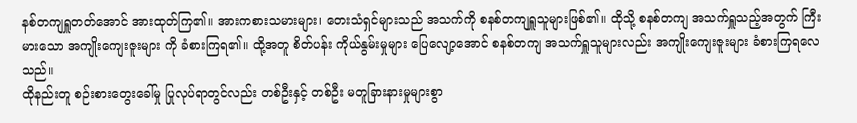နစ်တကျရှူတတ်အောင် အားထုတ်ကြ၏။ အားကစားသမားများ၊ တေးသံရှင်များသည် အသက်ကို စနစ်တကျရှူသူများဖြစ်၏။ ထိုသို့ စနစ်တကျ အသက်ရှူသည့်အတွက် ကြီးမားသော အကျိုးကျေးဇူးများ ကို ခံစားကြရ၏။ ထို့အတူ စိတ်ပန်း ကိုယ်နွမ်းမှုများ ပြေလျော့အောင် စနစ်တကျ အသက်ရှူသူများလည်း အကျိုးကျေးဇူးများ ခံစားကြရလေ သည်။
ထိုနည်းတူ စဉ်းစားတွေးခေါ်မှု ပြုလုပ်ရာတွင်လည်း တစ်ဦးနှင့် တစ်ဦး မတူခြားနားမှုများစွာ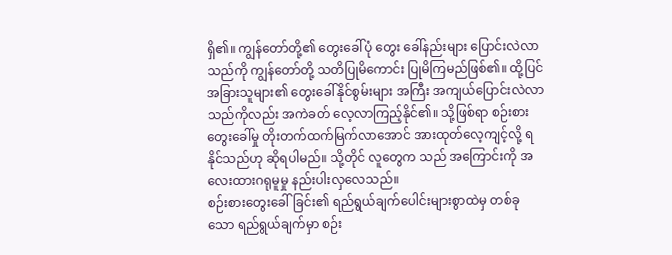ရှိ၏။ ကျွန်တော်တို့၏ တွေးခေါ်ပုံ တွေး ခေါ်နည်းများ ပြောင်းလဲလာသည်ကို ကျွန်တော်တို့ သတိပြုမိကောင်း ပြုမိကြမည်ဖြစ်၏။ ထို့ပြင် အခြားသူများ၏ တွေးခေါ်နိုင်စွမ်းများ အကြီး အကျယ်ပြောင်းလဲလာသည်ကိုလည်း အကဲခတ် လေ့လာကြည့်နိုင်၏။ သို့ဖြစ်ရာ စဉ်းစားတွေးခေါ်မှု တိုးတက်ထက်မြက်လာအောင် အားထုတ်လေ့ကျင့်လို့ ရနိုင်သည်ဟု ဆိုရပါမည်။ သို့တိုင် လူတွေက သည် အကြောင်းကို အလေးထားဂရုမူမှု နည်းပါးလှလေသည်။
စဉ်းစားတွေးခေါ်ခြင်း၏ ရည်ရွယ်ချက်ပေါင်းများစွာထဲမှ တစ်ခု သော ရည်ရွယ်ချက်မှာ စဉ်း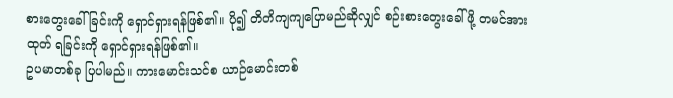စားတွေးခေါ်ခြင်းကို ရှောင်ရှားရန်ဖြစ်၏။ ပို၍ တိတိကျကျပြောမည်ဆိုလျှင် စဉ်းစားတွေးခေါ်ဖို့ တမင်အားထုတ် ရခြင်းကို ရှောင်ရှားရန်ဖြစ်၏။
ဥပမာတစ်ခု ပြပါမည်။ ကားမောင်းသင်စ ယာဉ်မောင်းတစ်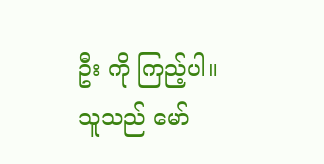ဦး ကို ကြည့်ပါ။ သူသည် မော်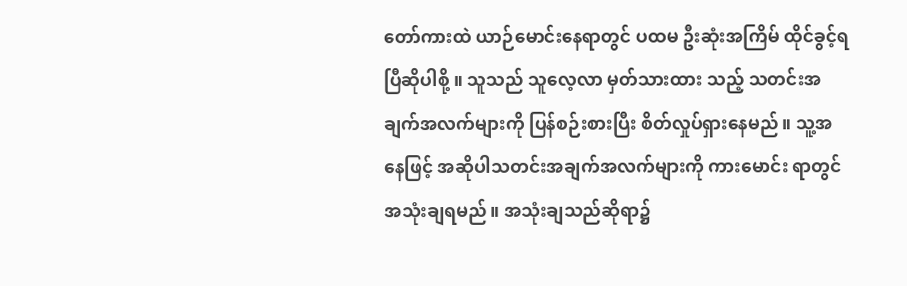တော်ကားထဲ ယာဉ်မောင်းနေရာတွင် ပထမ ဦးဆုံးအကြိမ် ထိုင်ခွင့်ရပြီဆိုပါစို့ ။ သူသည် သူလေ့လာ မှတ်သားထား သည့် သတင်းအချက်အလက်များကို ပြန်စဉ်းစားပြီး စိတ်လှုပ်ရှားနေမည်။ သူ့အနေဖြင့် အဆိုပါသတင်းအချက်အလက်များကို ကားမောင်း ရာတွင် အသုံးချရမည်။ အသုံးချသည်ဆိုရာ၌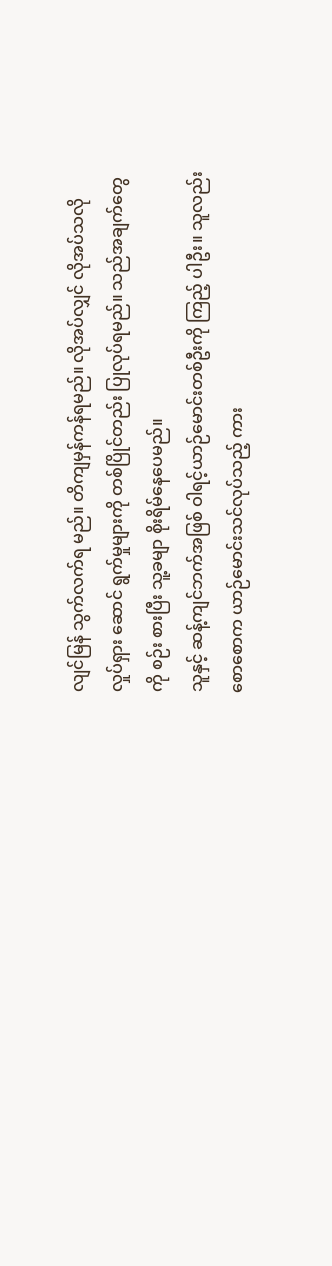လျင်မြန် သွက်လက်ရ မည်။ တိကျမှန်ကန်ရမည်။ လိုအပ်လျှင် လိုအပ်သလို လှုပ်ရှား ဆောင် ရွက်မှုများကို တစ်ပြိုင်တည်း ပြုလုပ်ရမည်။ သည်အချက်တွေကို စဉ်း စားပြီး သူ့ခမျာ စိုးရိမ်နေပေမည်။
သူနှင့် ဆန့်ကျင်ဘက်အဖြစ် ဝါရင့်ယာဉ်မောင်းတစ်ဦးကို ကြည့် ပါဦး။ သူလည်း စောစောက ယာဉ်မောင်းသင်လုပ်သည့် ကား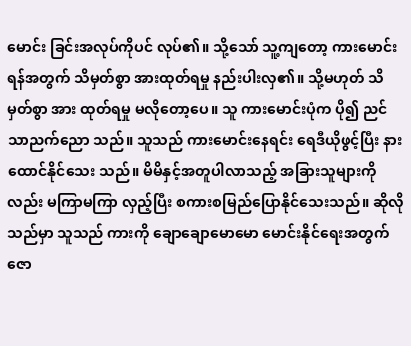မောင်း ခြင်းအလုပ်ကိုပင် လုပ်၏။ သို့သော် သူ့ကျတော့ ကားမောင်းရန်အတွက် သိမှတ်စွာ အားထုတ်ရမှု နည်းပါးလှ၏။ သို့မဟုတ် သိမှတ်စွာ အား ထုတ်ရမှု မလိုတော့ပေ။ သူ ကားမောင်းပုံက ပို၍ ညင်သာညက်ညော သည်။ သူသည် ကားမောင်းနေရင်း ရေဒီယိုဖွင့်ပြီး နားထောင်နိုင်သေး သည်။ မိမိနှင့်အတူပါလာသည့် အခြားသူများကိုလည်း မကြာမကြာ လှည့်ပြီး စကားစမြည်ပြောနိုင်သေးသည်။ ဆိုလိုသည်မှာ သူသည် ကားကို ချောချောမောမော မောင်းနိုင်ရေးအတွက် ဇော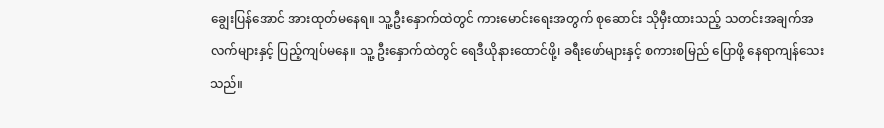ချွေးပြန်အောင် အားထုတ်မနေရ။ သူ့ဦးနှောက်ထဲတွင် ကားမောင်းရေးအတွက် စုဆောင်း သိုမှီးထားသည့် သတင်းအချက်အလက်များနှင့် ပြည့်ကျပ်မနေ။ သူ့ ဦးနှောက်ထဲတွင် ရေဒီယိုနားထောင်ဖို့၊ ခရီးဖော်များနှင့် စကားစမြည် ပြောဖို့ နေရာကျန်သေးသည်။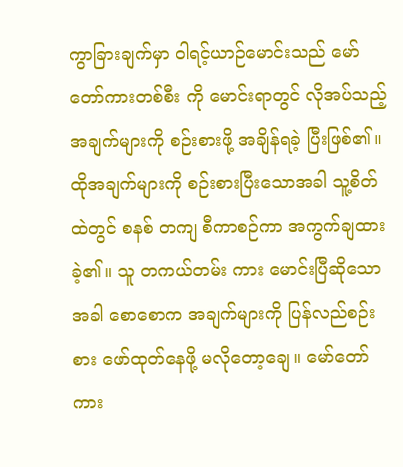ကွာခြားချက်မှာ ဝါရင့်ယာဉ်မောင်းသည် မော်တော်ကားတစ်စီး ကို မောင်းရာတွင် လိုအပ်သည့် အချက်များကို စဉ်းစားဖို့ အချိန်ရခဲ့ ပြီးဖြစ်၏။ ထိုအချက်များကို စဉ်းစားပြီးသောအခါ သူ့စိတ်ထဲတွင် စနစ် တကျ စီကာစဉ်ကာ အကွက်ချထားခဲ့၏။ သူ တကယ်တမ်း ကား မောင်းပြီဆိုသောအခါ စောစောက အချက်များကို ပြန်လည်စဉ်းစား ဖော်ထုတ်နေဖို့ မလိုတော့ချေ။ မော်တော်ကား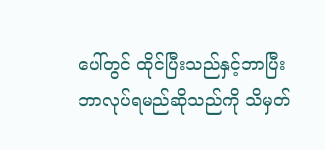ပေါ်တွင် ထိုင်ပြီးသည်နှင့်ဘာပြီး ဘာလုပ်ရမည်ဆိုသည်ကို သိမှတ်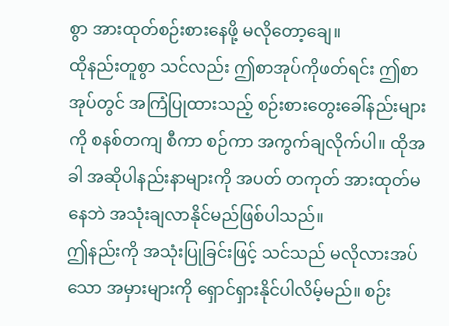စွာ အားထုတ်စဉ်းစားနေဖို့ မလိုတော့ချေ။
ထိုနည်းတူစွာ သင်လည်း ဤစာအုပ်ကိုဖတ်ရင်း ဤစာအုပ်တွင် အကြံပြုထားသည့် စဉ်းစားတွေးခေါ်နည်းများကို စနစ်တကျ စီကာ စဉ်ကာ အကွက်ချလိုက်ပါ။ ထိုအခါ အဆိုပါနည်းနာများကို အပတ် တကုတ် အားထုတ်မနေဘဲ အသုံးချလာနိုင်မည်ဖြစ်ပါသည်။
ဤနည်းကို အသုံးပြုခြင်းဖြင့် သင်သည် မလိုလားအပ်သော အမှားများကို ရှောင်ရှားနိုင်ပါလိမ့်မည်။ စဉ်း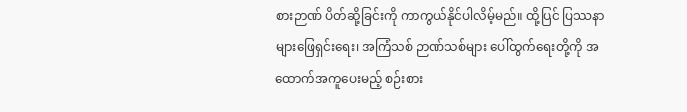စားဉာဏ် ပိတ်ဆို့ခြင်းကို ကာကွယ်နိုင်ပါလိမ့်မည်။ ထို့ပြင် ပြဿနာများဖြေရှင်းရေး၊ အကြံသစ် ဉာဏ်သစ်များ ပေါ်ထွက်ရေးတို့ကို အထောက်အကူပေးမည့် စဉ်းစား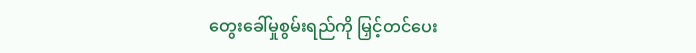တွေးခေါ်မှုစွမ်းရည်ကို မြှင့်တင်ပေး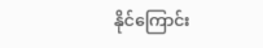နိုင်ကြောင်း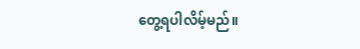တွေ့ရပါလိမ့်မည်။